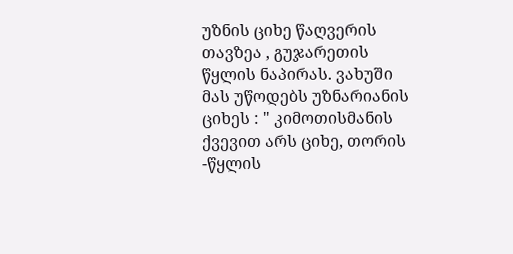უზნის ციხე წაღვერის თავზეა , გუჯარეთის წყლის ნაპირას. ვახუში მას უწოდებს უზნარიანის ციხეს : " კიმოთისმანის ქვევით არს ციხე, თორის -წყლის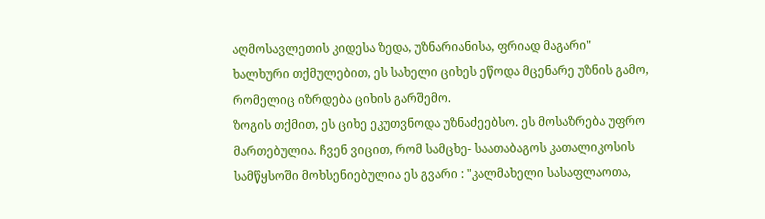აღმოსავლეთის კიდესა ზედა, უზნარიანისა, ფრიად მაგარი"
ხალხური თქმულებით, ეს სახელი ციხეს ეწოდა მცენარე უზნის გამო, რომელიც იზრდება ციხის გარშემო.
ზოგის თქმით, ეს ციხე ეკუთვნოდა უზნაძეებსო. ეს მოსაზრება უფრო მართებულია. ჩვენ ვიცით, რომ სამცხე- საათაბაგოს კათალიკოსის სამწყსოში მოხსენიებულია ეს გვარი : "კალმახელი სასაფლაოთა,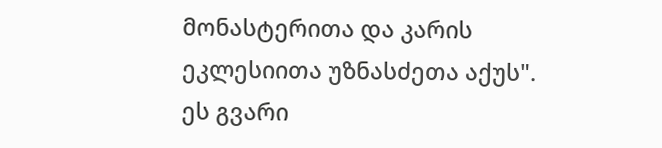მონასტერითა და კარის ეკლესიითა უზნასძეთა აქუს".
ეს გვარი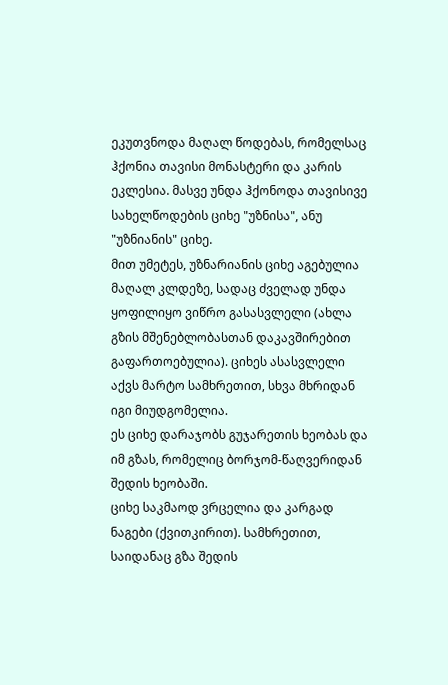ეკუთვნოდა მაღალ წოდებას, რომელსაც ჰქონია თავისი მონასტერი და კარის ეკლესია. მასვე უნდა ჰქონოდა თავისივე სახელწოდების ციხე "უზნისა", ანუ "უზნიანის" ციხე.
მით უმეტეს, უზნარიანის ციხე აგებულია მაღალ კლდეზე, სადაც ძველად უნდა ყოფილიყო ვიწრო გასასვლელი (ახლა გზის მშენებლობასთან დაკავშირებით გაფართოებულია). ციხეს ასასვლელი აქვს მარტო სამხრეთით, სხვა მხრიდან იგი მიუდგომელია.
ეს ციხე დარაჯობს გუჯარეთის ხეობას და იმ გზას, რომელიც ბორჯომ-წაღვერიდან შედის ხეობაში.
ციხე საკმაოდ ვრცელია და კარგად ნაგები (ქვითკირით). სამხრეთით, საიდანაც გზა შედის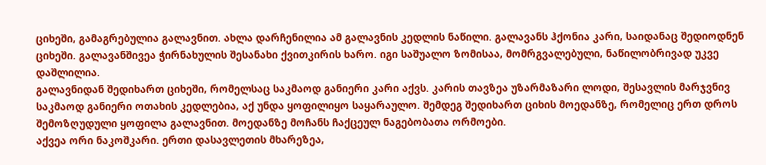ციხეში, გამაგრებულია გალავნით. ახლა დარჩენილია ამ გალავნის კედლის ნაწილი. გალავანს ჰქონია კარი, საიდანაც შედიოდნენ ციხეში. გალავანშივეა ჭირნახულის შესანახი ქვითკირის ხარო. იგი საშუალო ზომისაა, მომრგვალებული, ნაწილობრივად უკვე დაშლილია.
გალავნიდან შედიხართ ციხეში, რომელსაც საკმაოდ განიერი კარი აქვს. კარის თავზეა უზარმაზარი ლოდი, შესავლის მარჯვნივ საკმაოდ განიერი ოთახის კედლებია, აქ უნდა ყოფილიყო საყარაულო. შემდეგ შედიხართ ციხის მოედანზე, რომელიც ერთ დროს შემოზღუდული ყოფილა გალავნით. მოედანზე მოჩანს ჩაქცეულ ნაგებობათა ორმოები.
აქვეა ორი ნაკოშკარი. ერთი დასავლეთის მხარეზეა,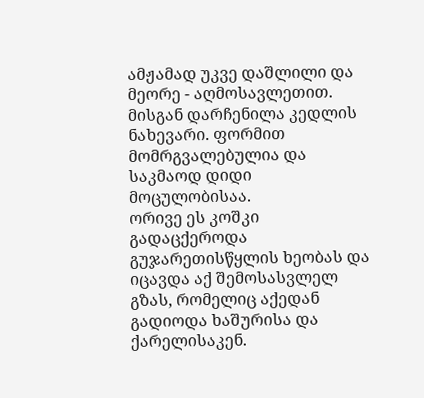ამჟამად უკვე დაშლილი და მეორე - აღმოსავლეთით. მისგან დარჩენილა კედლის ნახევარი. ფორმით მომრგვალებულია და საკმაოდ დიდი მოცულობისაა.
ორივე ეს კოშკი გადაცქეროდა გუჯარეთისწყლის ხეობას და იცავდა აქ შემოსასვლელ გზას, რომელიც აქედან გადიოდა ხაშურისა და ქარელისაკენ.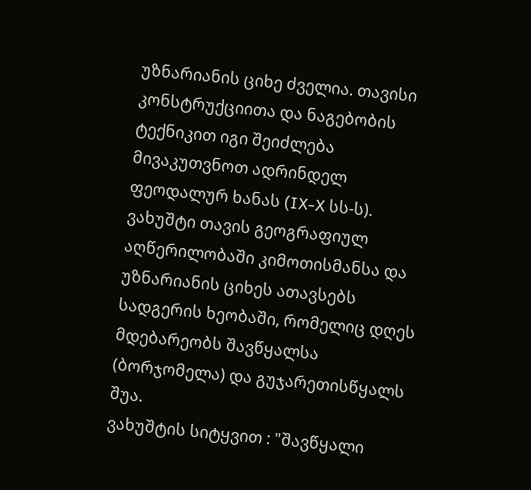უზნარიანის ციხე ძველია. თავისი კონსტრუქციითა და ნაგებობის ტექნიკით იგი შეიძლება მივაკუთვნოთ ადრინდელ ფეოდალურ ხანას (IX-X სს-ს).
ვახუშტი თავის გეოგრაფიულ აღწერილობაში კიმოთისმანსა და უზნარიანის ციხეს ათავსებს სადგერის ხეობაში, რომელიც დღეს მდებარეობს შავწყალსა (ბორჯომელა) და გუჯარეთისწყალს შუა.
ვახუშტის სიტყვით : "შავწყალი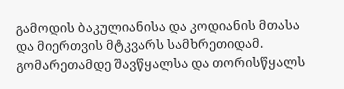გამოდის ბაკულიანისა და კოდიანის მთასა და მიერთვის მტკვარს სამხრეთიდამ. გომარეთამდე შავწყალსა და თორისწყალს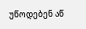უწოდებენ აწ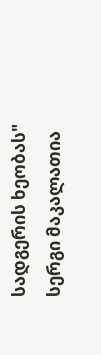სადგერის ხეობას"
სერგი მაკალათია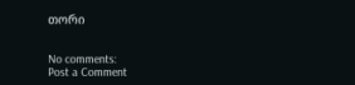თორი


No comments:
Post a Comment